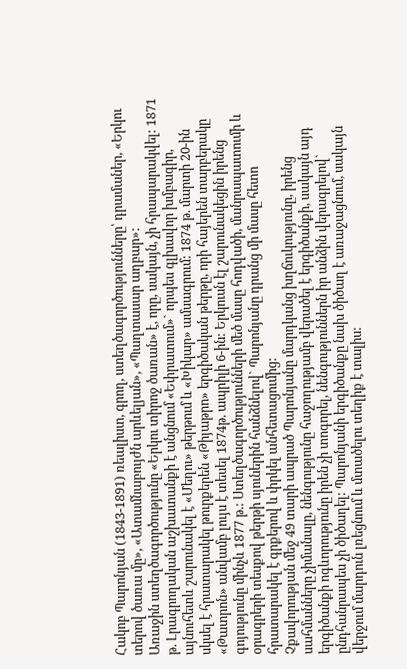Հակոբ Պարոնյան (1843-1891) ռեալիստ, գրող, ստեղծագործությունները՝ դրամաներ, «Երկու տերով ծառա մը», «Ատամնաբույժն արևելյան», «Պաղտասար աղբար»:
Առաջին ստեղծագործությունը «Երկու տիրոջ ծառան» է, որը, սակայն, չի հրապարակվել: 1871 թ. Լրագրողական աշխատանքի է անցնում «Եփրատում»` որպես գլխավոր խմբագիր, այնուհետև շարունակել է «Մեղու» թերթում և «Խիկար» ամսագրում: 1874 թ. մարտի 20-ին սկսել է հրատարակել թուրքերեն «Թիյաթրո» երգիծական թերթը, որի հայերեն տարբերակը «Թատրոն» անվամբ լույս է տեսել 1874թ. ապրիլի 6-ին: Երկուսն էլ շարունակեցին իրենց գոյությունը մինչև 1877 թ.: Ստեղծագործությունների մեծ մասը հոդվածի, մանրապատումի և օրագրերի տեսքով թերթի սյուներին հանձնելով` Պարոնյանը դրանց մի մասը հետո հրատարակել է գրքերով և փրկել անհետացումից:
Չքավորության մեջ 49 տարի ապրած Պարոնյանը մարդկանց խղճուկությունը, իրենց սահմանները չիմանալը, նենգությունը հաջողությամբ վերածել է երգիծանքի, սակայն այդ երգիծանքի ոգևորությունը իրեն չի տոգորել, նենգություններն իր անձին վերագրելով` ընդհանրապես չի ծիծաղել: Պարոնյանի երգիծանքը նախ ծիծաղ է առաջացնում, սակայն վերջում մարդուն լռեցնում և մտածելու տեղիք է տալիս: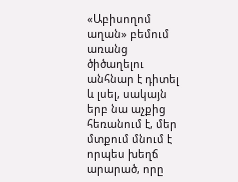«Աբիսողոմ աղան» բեմում առանց ծիծաղելու անհնար է դիտել և լսել, սակայն երբ նա աչքից հեռանում է, մեր մտքում մնում է որպես խեղճ արարած, որը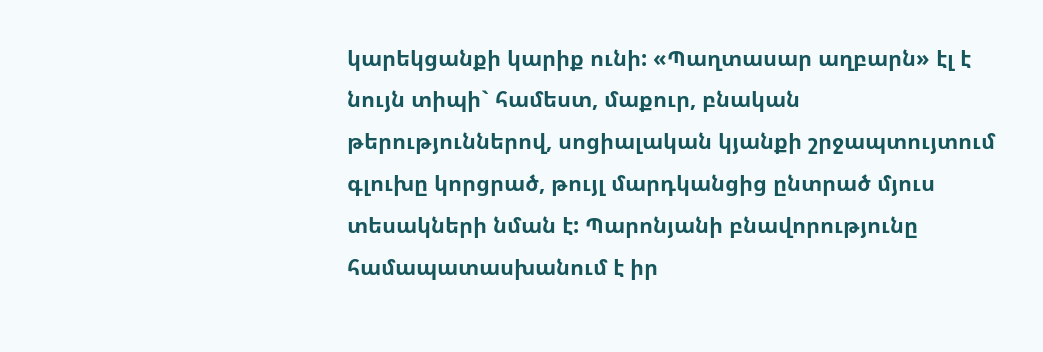կարեկցանքի կարիք ունի: «Պաղտասար աղբարն» էլ է նույն տիպի` համեստ, մաքուր, բնական թերություններով, սոցիալական կյանքի շրջապտույտում գլուխը կորցրած, թույլ մարդկանցից ընտրած մյուս տեսակների նման է: Պարոնյանի բնավորությունը համապատասխանում է իր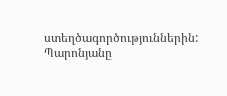ստեղծագործություններին: Պարոնյանը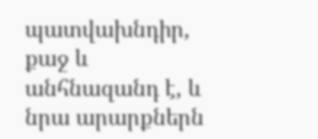պատվախնդիր, քաջ և անհնազանդ է, և նրա արարքներն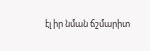էլ իր նման ճշմարիտ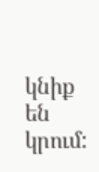կնիք են կրում: